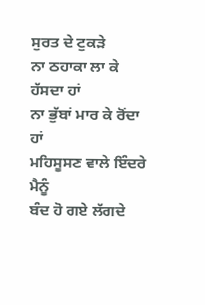ਸੁਰਤ ਦੇ ਟੁਕੜੇ
ਨਾ ਠਹਾਕਾ ਲਾ ਕੇ ਹੱਸਦਾ ਹਾਂ
ਨਾ ਭੁੱਬਾਂ ਮਾਰ ਕੇ ਰੋਂਦਾ ਹਾਂ
ਮਹਿਸੂਸਣ ਵਾਲੇ ਇੰਦਰੇ ਮੈਨੂੰ
ਬੰਦ ਹੋ ਗਏ ਲੱਗਦੇ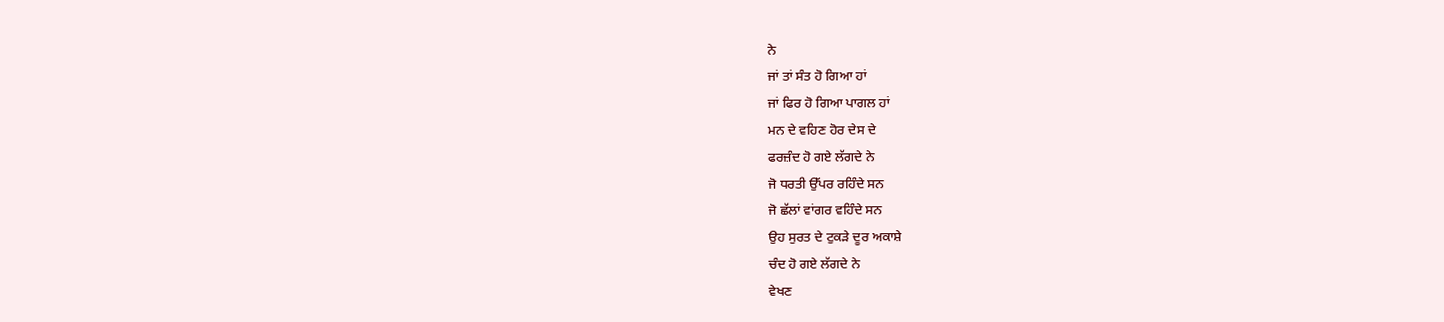ਨੇ
ਜਾਂ ਤਾਂ ਸੰਤ ਹੋ ਗਿਆ ਹਾਂ
ਜਾਂ ਫਿਰ ਹੋ ਗਿਆ ਪਾਗਲ ਹਾਂ
ਮਨ ਦੇ ਵਹਿਣ ਹੋਰ ਦੇਸ ਦੇ
ਫਰਜ਼ੰਦ ਹੋ ਗਏ ਲੱਗਦੇ ਨੇ
ਜੋ ਧਰਤੀ ਉੱਪਰ ਰਹਿੰਦੇ ਸਨ
ਜੋ ਛੱਲਾਂ ਵਾਂਗਰ ਵਹਿੰਦੇ ਸਨ
ਉਹ ਸੁਰਤ ਦੇ ਟੁਕੜੇ ਦੂਰ ਅਕਾਸ਼ੇ
ਚੰਦ ਹੋ ਗਏ ਲੱਗਦੇ ਨੇ
ਵੇਖਣ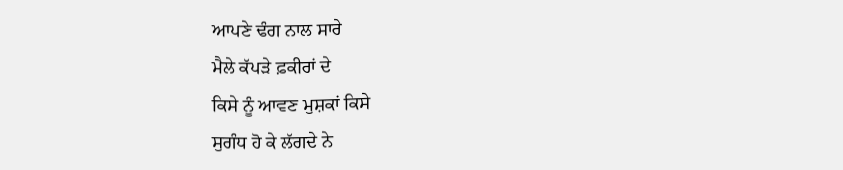ਆਪਣੇ ਢੰਗ ਨਾਲ ਸਾਰੇ
ਮੈਲੇ ਕੱਪੜੇ ਫ਼ਕੀਰਾਂ ਦੇ
ਕਿਸੇ ਨੂੰ ਆਵਣ ਮੁਸ਼ਕਾਂ ਕਿਸੇ
ਸੁਗੰਧ ਹੋ ਕੇ ਲੱਗਦੇ ਨੇ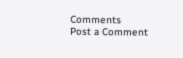Comments
Post a Comment